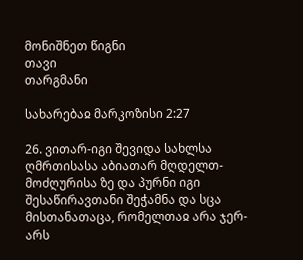მონიშნეთ წიგნი
თავი
თარგმანი

სახარებაჲ მარკოზისი 2:27

26. ვითარ-იგი შევიდა სახლსა ღმრთისასა აბიათარ მღდელთ-მოძღურისა ზე და პურნი იგი შესაწირავთანი შეჭამნა და სცა მისთანათაცა, რომელთაჲ არა ჯერ-არს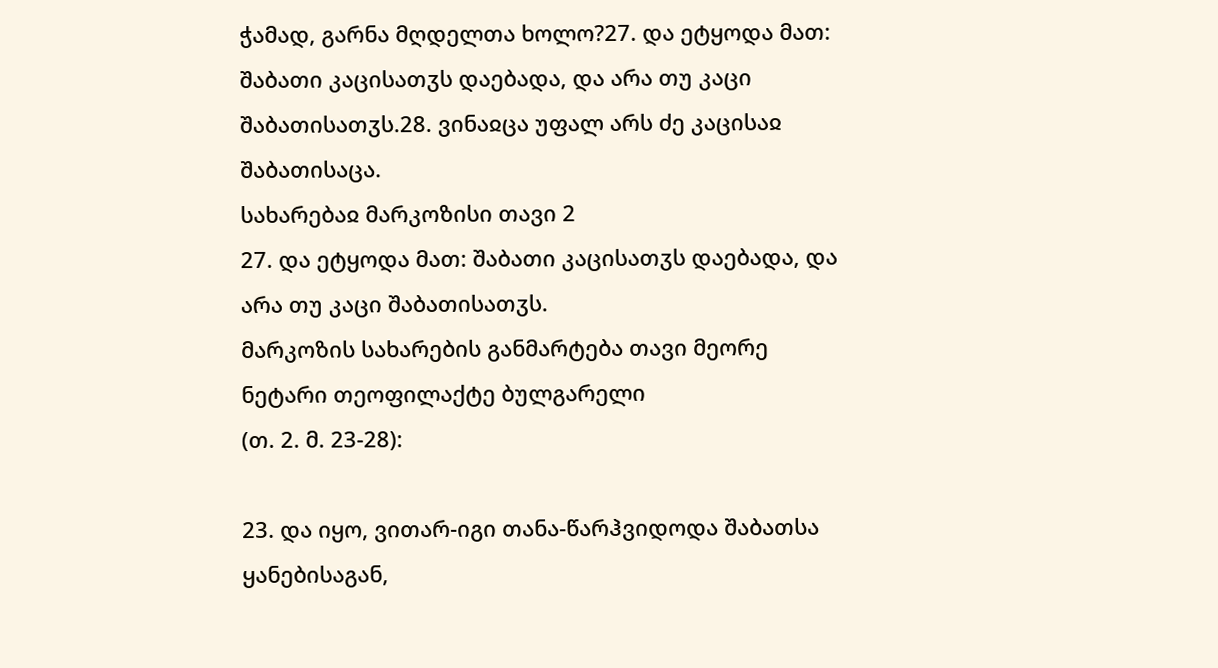ჭამად, გარნა მღდელთა ხოლო?27. და ეტყოდა მათ: შაბათი კაცისათჳს დაებადა, და არა თუ კაცი შაბათისათჳს.28. ვინაჲცა უფალ არს ძე კაცისაჲ შაბათისაცა.
სახარებაჲ მარკოზისი თავი 2
27. და ეტყოდა მათ: შაბათი კაცისათჳს დაებადა, და არა თუ კაცი შაბათისათჳს.
მარკოზის სახარების განმარტება თავი მეორე
ნეტარი თეოფილაქტე ბულგარელი
(თ. 2. მ. 23-28):

23. და იყო, ვითარ-იგი თანა-წარჰვიდოდა შაბათსა ყანებისაგან,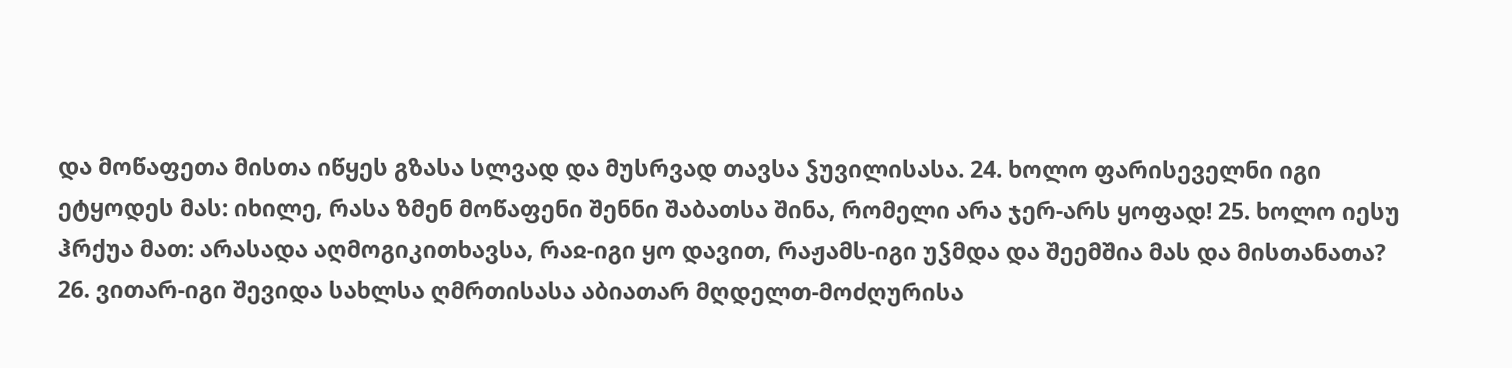და მოწაფეთა მისთა იწყეს გზასა სლვად და მუსრვად თავსა ჴუვილისასა. 24. ხოლო ფარისეველნი იგი ეტყოდეს მას: იხილე, რასა ზმენ მოწაფენი შენნი შაბათსა შინა, რომელი არა ჯერ-არს ყოფად! 25. ხოლო იესუ ჰრქუა მათ: არასადა აღმოგიკითხავსა, რაჲ-იგი ყო დავით, რაჟამს-იგი უჴმდა და შეემშია მას და მისთანათა? 26. ვითარ-იგი შევიდა სახლსა ღმრთისასა აბიათარ მღდელთ-მოძღურისა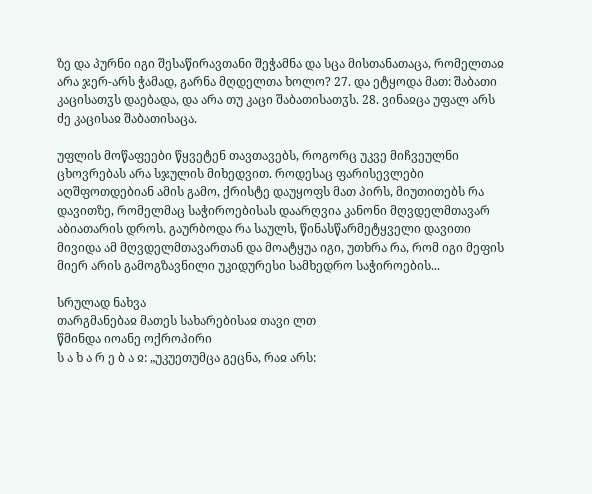ზე და პურნი იგი შესაწირავთანი შეჭამნა და სცა მისთანათაცა, რომელთაჲ არა ჯერ-არს ჭამად, გარნა მღდელთა ხოლო? 27. და ეტყოდა მათ: შაბათი კაცისათჳს დაებადა, და არა თუ კაცი შაბათისათჳს. 28. ვინაჲცა უფალ არს ძე კაცისაჲ შაბათისაცა.

უფლის მოწაფეები წყვეტენ თავთავებს, როგორც უკვე მიჩვეულნი ცხოვრებას არა სჯულის მიხედვით. როდესაც ფარისევლები აღშფოთდებიან ამის გამო, ქრისტე დაუყოფს მათ პირს, მიუთითებს რა დავითზე, რომელმაც საჭიროებისას დაარღვია კანონი მღვდელმთავარ აბიათარის დროს. გაურბოდა რა საულს, წინასწარმეტყველი დავითი მივიდა ამ მღვდელმთავართან და მოატყუა იგი, უთხრა რა, რომ იგი მეფის მიერ არის გამოგზავნილი უკიდურესი სამხედრო საჭიროების...

სრულად ნახვა
თარგმანებაჲ მათეს სახარებისაჲ თავი ლთ
წმინდა იოანე ოქროპირი
ს ა ხ ა რ ე ბ ა ჲ: „უკუეთუმცა გეცნა, რაჲ არს: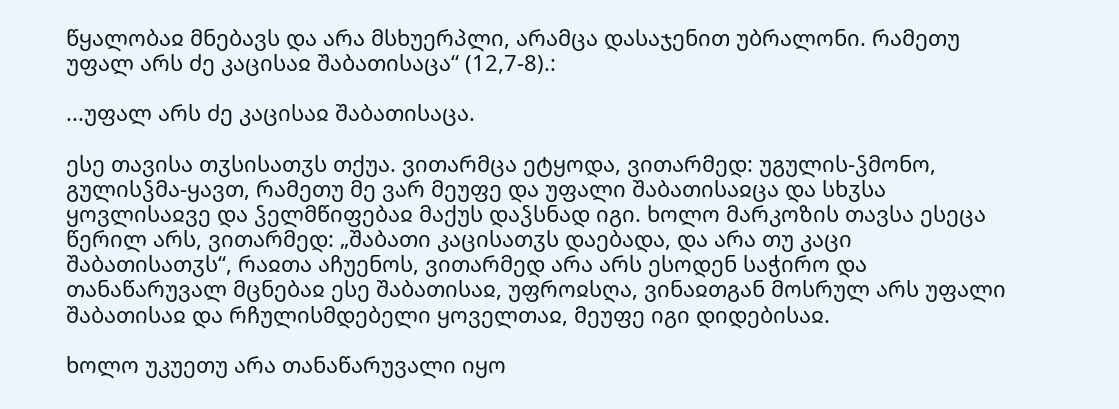წყალობაჲ მნებავს და არა მსხუერპლი, არამცა დასაჯენით უბრალონი. რამეთუ უფალ არს ძე კაცისაჲ შაბათისაცა“ (12,7-8).:

...უფალ არს ძე კაცისაჲ შაბათისაცა.

ესე თავისა თჳსისათჳს თქუა. ვითარმცა ეტყოდა, ვითარმედ: უგულის-ჴმონო, გულისჴმა-ყავთ, რამეთუ მე ვარ მეუფე და უფალი შაბათისაჲცა და სხჳსა ყოვლისაჲვე და ჴელმწიფებაჲ მაქუს დაჴსნად იგი. ხოლო მარკოზის თავსა ესეცა წერილ არს, ვითარმედ: „შაბათი კაცისათჳს დაებადა, და არა თუ კაცი შაბათისათჳს“, რაჲთა აჩუენოს, ვითარმედ არა არს ესოდენ საჭირო და თანაწარუვალ მცნებაჲ ესე შაბათისაჲ, უფროჲსღა, ვინაჲთგან მოსრულ არს უფალი შაბათისაჲ და რჩულისმდებელი ყოველთაჲ, მეუფე იგი დიდებისაჲ.

ხოლო უკუეთუ არა თანაწარუვალი იყო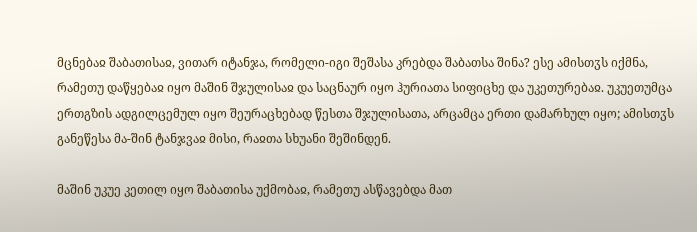მცნებაჲ შაბათისაჲ, ვითარ იტანჯა, რომელი-იგი შეშასა კრებდა შაბათსა შინა? ესე ამისთჳს იქმნა, რამეთუ დაწყებაჲ იყო მაშინ შჯულისაჲ და საცნაურ იყო ჰურიათა სიფიცხე და უკეთურებაჲ. უკუეთუმცა ერთგზის ადგილცემულ იყო შეურაცხებად წესთა შჯულისათა, არცამცა ერთი დამარხულ იყო; ამისთჳს განეწესა მა-შინ ტანჯვაჲ მისი, რაჲთა სხუანი შეშინდენ.

მაშინ უკუე კეთილ იყო შაბათისა უქმობაჲ, რამეთუ ასწავებდა მათ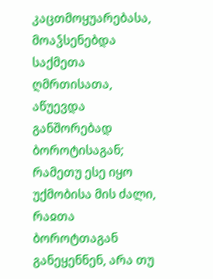კაცთმოყუარებასა, მოაჴსენებდა საქმეთა ღმრთისათა, აწუევდა განშორებად ბოროტისაგან; რამეთუ ესე იყო უქმობისა მის ძალი, რაჲთა ბოროტთაგან განეყენნენ, არა თუ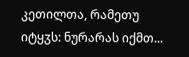კეთილთა, რამეთუ იტყჳს: ნურარას იქმთ...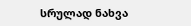სრულად ნახვა